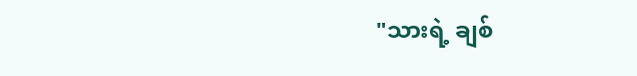"သားရဲ့ ချစ်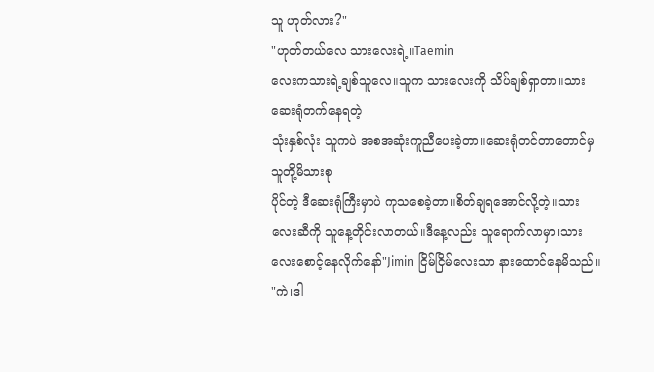သူ ဟုတ်လား?"
"ဟုတ်တယ်လေ သားလေးရဲ့။Taemin
လေးကသားရဲ့ချစ်သူလေ။သူက သားလေးကို သိပ်ချစ်ရှာတာ။သားဆေးရုံတက်နေရတဲ့
သုံးနှစ်လုံး သူကပဲ အစအဆုံးကူညီပေးခဲ့တာ။ဆေးရုံတင်တာတောင်မှ သူတို့မိသားစု
ပိုင်တဲ့ ဒီဆေးရုံကြီးမှာပဲ ကုသစေခဲ့တာ။စိတ်ချရအောင်လို့တဲ့။သားလေးဆီကို သူနေ့တိုင်းလာတယ်။ဒီနေ့လည်း သူရောက်လာမှာ၊သားလေးစောင့်နေလိုက်နော်"Jimin ငြိမ်ငြိမ်လေးသာ နားထောင်နေမိသည်။
"ကဲ၊ဒါ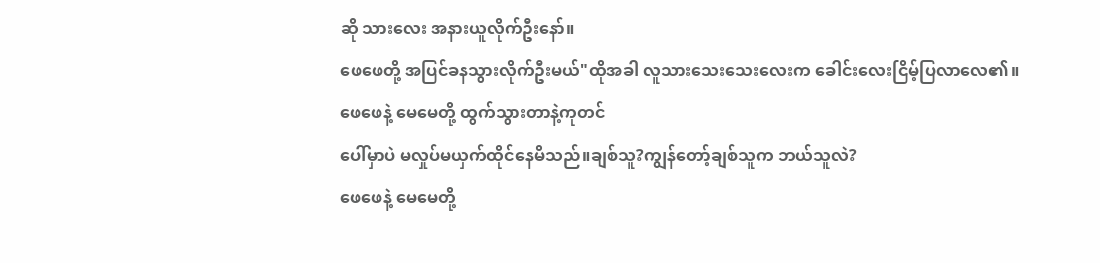ဆို သားလေး အနားယူလိုက်ဦးနော်။
ဖေဖေတို့ အပြင်ခနသွားလိုက်ဦးမယ်"ထိုအခါ လူသားသေးသေးလေးက ခေါင်းလေးငြိမ့်ပြလာလေ၏။
ဖေဖေနဲ့ မေမေတို့ ထွက်သွားတာနဲ့ကုတင်
ပေါ်မှာပဲ မလှုပ်မယှက်ထိုင်နေမိသည်။ချစ်သူ?ကျွန်တော့်ချစ်သူက ဘယ်သူလဲ?
ဖေဖေနဲ့ မေမေတို့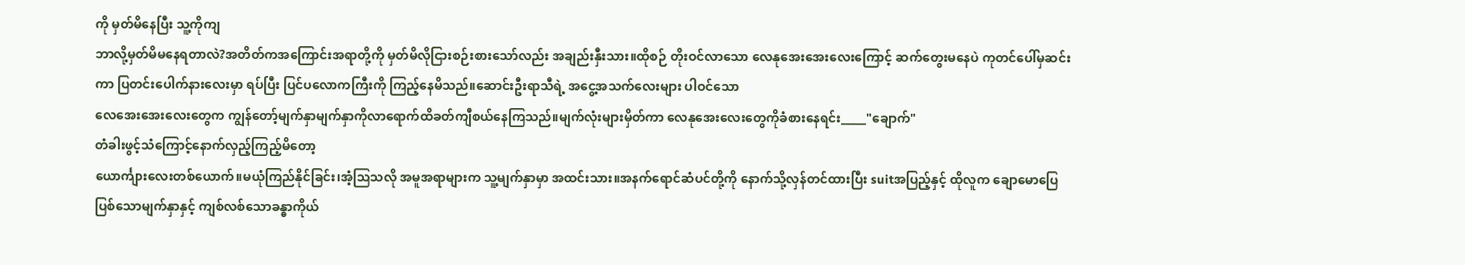ကို မှတ်မိနေပြီး သူ့ကိုကျ
ဘာလို့မှတ်မိမနေရတာလဲ?အတိတ်ကအကြောင်းအရာတို့ကို မှတ်မိလိုငြားစဉ်းစားသော်လည်း အချည်းနှီးသား။ထိုစဉ် တိုးဝင်လာသော လေနုအေးအေးလေးကြောင့် ဆက်တွေးမနေပဲ ကုတင်ပေါ်မှဆင်းကာ ပြတင်းပေါက်နားလေးမှာ ရပ်ပြီး ပြင်ပလောကကြီးကို ကြည့်နေမိသည်။ဆောင်းဦးရာသီရဲ့ အငွေ့အသက်လေးများ ပါဝင်သော
လေအေးအေးလေးတွေက ကျွန်တော့်မျက်နှာမျက်နှာကိုလာရောက်ထိခတ်ကျီစယ်နေကြသည်။မျက်လုံးများမှိတ်ကာ လေနုအေးလေးတွေကိုခံစားနေရင်း_____"ချောက်"
တံခါးဖွင့်သံကြောင့်နောက်လှည့်ကြည့်မိတော့
ယောင်္ကျားလေးတစ်ယောက်။မယုံကြည်နိုင်ခြင်း၊အံ့ဩသလို အမူအရာများက သူ့မျက်နှာမှာ အထင်းသား။အနက်ရောင်ဆံပင်တို့ကို နောက်သို့လှန်တင်ထားပြီး suitအပြည့်နှင့် ထိုလူက ချောမောပြေပြစ်သောမျက်နှာနှင့် ကျစ်လစ်သောခန္ဓာကိုယ်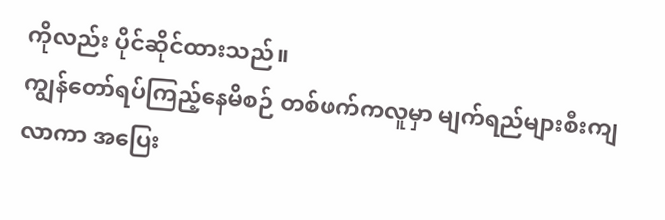ကိုလည်း ပိုင်ဆိုင်ထားသည်။
ကျွန်တော်ရပ်ကြည့်နေမိစဉ် တစ်ဖက်ကလူမှာ မျက်ရည်များစီးကျလာကာ အပြေး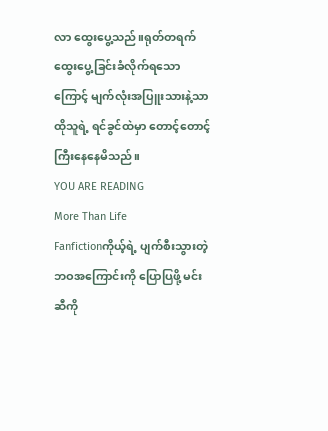လာ ထွေးပွေ့သည်။ရုတ်တရက် ထွေးပွေ့ခြင်းခံလိုက်ရသောကြောင့် မျက်လုံးအပြူးသားနဲ့သာ ထိုသူရဲ့ ရင်ခွင်ထဲမှာ တောင့်တောင့်ကြီးနေနေမိသည်။
YOU ARE READING
More Than Life
Fanfictionကိုယ့်ရဲ့ ပျက်စီးသွားတဲ့ ဘဝအကြောင်းကို ပြောပြဖို့ မင်းဆီကို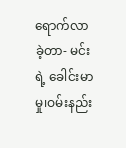ရောက်လာခဲ့တာ- မင်းရဲ့ ခေါင်းမာမှု၊ဝမ်းနည်း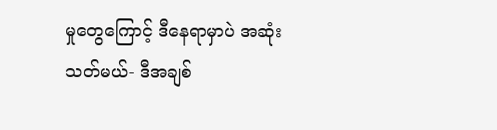မှုတွေကြောင့် ဒီနေရာမှာပဲ အဆုံးသတ်မယ်- ဒီအချစ်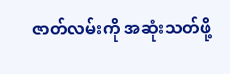ဇာတ်လမ်းကို အဆုံးသတ်ဖို့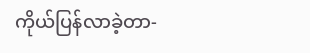ကိုယ်ပြန်လာခဲ့တာ-